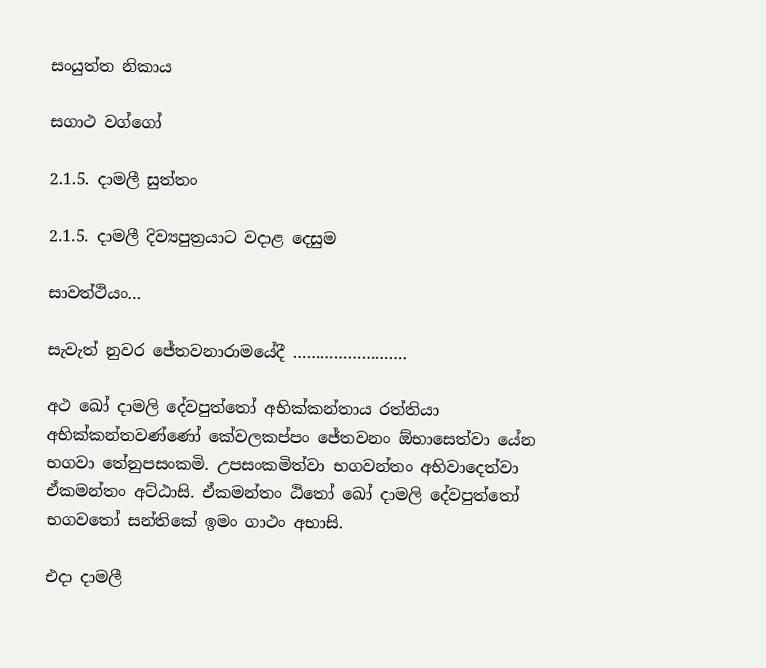සංයුත්ත නිකාය

සගාථ වග්ගෝ

2.1.5. දාමලී සුත්තං

2.1.5. දාමලී දිව්‍යපුත්‍රයාට වදාළ දෙසුම

සාවත්‌ථියං…

සැවැත් නුවර ජේතවනාරාමයේදී …………………….

අථ ඛෝ දාමලි දේවපුත්‌තෝ අභික්‌කන්‌තාය රත්‌තියා අභික්‌කන්‌තවණ්‌ණෝ කේවලකප්‌පං ජේතවනං ඕභාසෙත්‌වා යේන භගවා තේනුපසංකමි. උපසංකමිත්‌වා භගවන්‌තං අභිවාදෙත්‌වා ඒකමන්තං අට්‌ඨාසි. ඒකමන්තං ඨිතෝ ඛෝ දාමලි දේවපුත්‌තෝ භගවතෝ සන්‌තිකේ ඉමං ගාථං අභාසි.

එදා දාමලී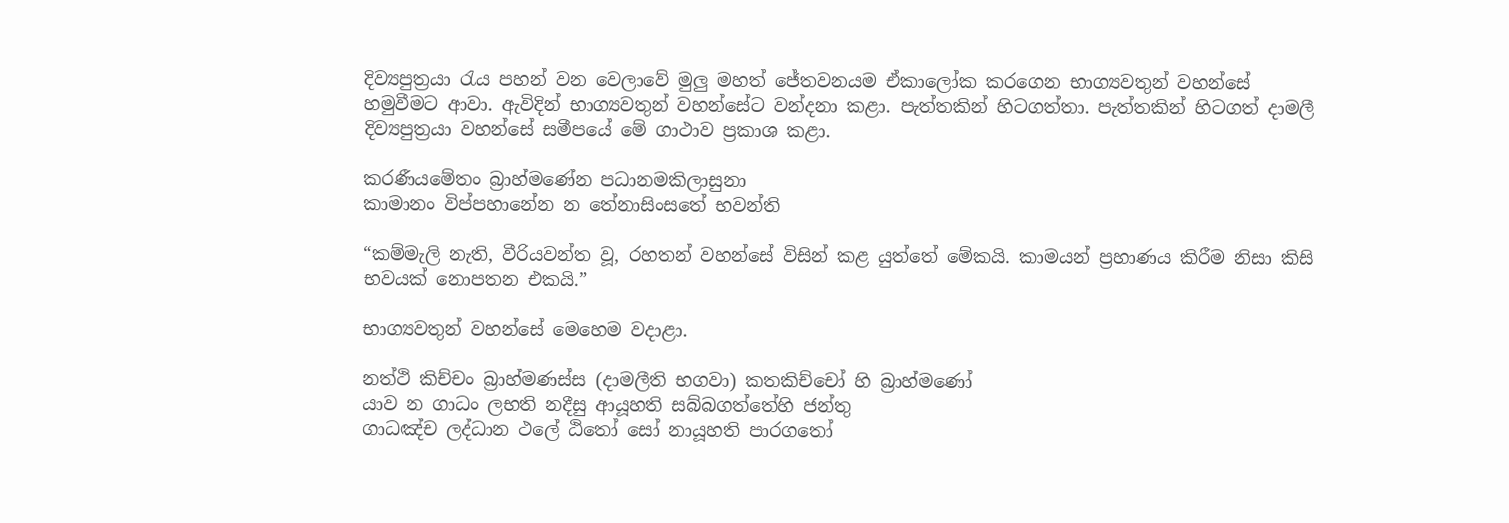දිව්‍යපුත්‍රයා රැය පහන් වන වෙලාවේ මුලු මහත් ජේතවනයම ඒකාලෝක කරගෙන භාග්‍යවතුන් වහන්සේ හමුවීමට ආවා. ඇවිදින් භාග්‍යවතුන් වහන්සේට වන්දනා කළා. පැත්තකින් හිටගත්තා. පැත්තකින් හිටගත් දාමලී දිව්‍යපුත්‍රයා වහන්සේ සමීපයේ මේ ගාථාව ප්‍රකාශ කළා.

කරණීයමේතං බ්‍රාහ්‌මණේන පධානමකිලාසුනා
කාමානං විප්‌පහානේන න තේනාසිංසතේ භවන්‌ති

“කම්මැලි නැති, වීරියවන්ත වූ, රහතන් වහන්සේ විසින් කළ යුත්තේ මේකයි. කාමයන් ප්‍රහාණය කිරීම නිසා කිසි භවයක් නොපතන එකයි.”

භාග්‍යවතුන් වහන්සේ මෙහෙම වදාළා.

නත්‌ථි කිච්‌චං බ්‍රාහ්‌මණස්‌ස (දාමලීති භගවා) කතකිච්‌චෝ හි බ්‍රාහ්‌මණෝ
යාව න ගාධං ලභති නදීසු ආයූහති සබ්‌බගත්‌තේහි ජන්‌තු
ගාධඤ්‌ච ලද්‌ධාන ථලේ ඨිතෝ සෝ නායූහති පාරගතෝ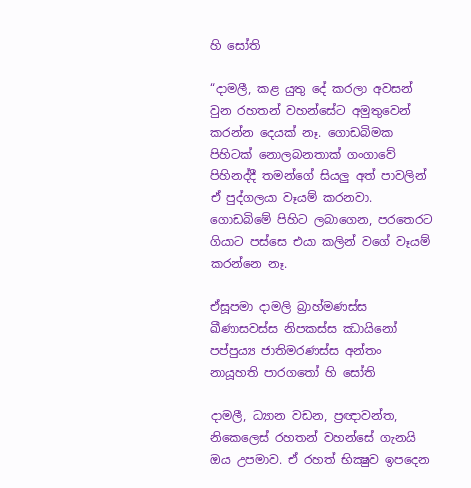හි සෝති

“දාමලී, කළ යුතු දේ කරලා අවසන් වුන රහතන් වහන්සේට අමුතුවෙන් කරන්න දෙයක් නෑ. ගොඩබිමක පිහිටක් නොලබනතාක් ගංගාවේ පිහිනද්දී තමන්ගේ සියලු අත් පාවලින් ඒ පුද්ගලයා වෑයම් කරනවා. ගොඩබිමේ පිහිට ලබාගෙන, පරතෙරට ගියාට පස්සෙ එයා කලින් වගේ වෑයම් කරන්නෙ නෑ.

ඒසූපමා දාමලි බ්‍රාහ්‌මණස්‌ස ඛීණාසවස්‌ස නිපකස්‌ස ඣායිනෝ
පප්‌පුය්‍ය ජාතිමරණස්‌ස අන්‌තං නායූහති පාරගතෝ හි සෝති

දාමලී, ධ්‍යාන වඩන, ප්‍රඥාවන්ත, නිකෙලෙස් රහතන් වහන්සේ ගැනයි ඔය උපමාව. ඒ රහත් භික්‍ෂුව ඉපදෙන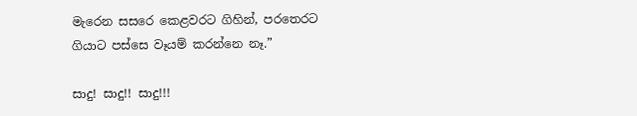මැරෙන සසරෙ කෙළවරට ගිහින්, පරතෙරට ගියාට පස්සෙ වෑයම් කරන්නෙ නෑ.”

සාදු! සාදු!! සාදු!!!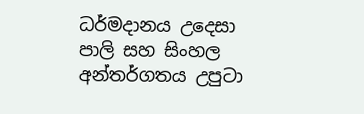ධර්මදානය උදෙසා පාලි සහ සිංහල අන්තර්ගතය උපුටා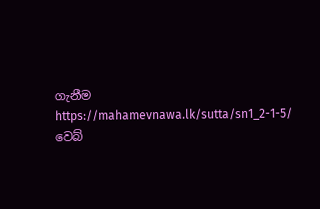ගැනීම https://mahamevnawa.lk/sutta/sn1_2-1-5/ වෙබ්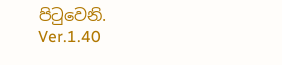පිටුවෙනි.
Ver.1.40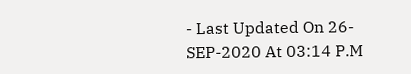- Last Updated On 26-SEP-2020 At 03:14 P.M